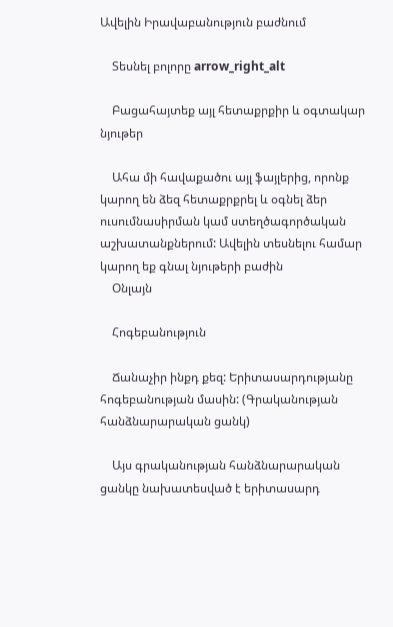Ավելին Իրավաբանություն բաժնում

    Տեսնել բոլորը arrow_right_alt

    Բացահայտեք այլ հետաքրքիր և օգտակար նյութեր

    Ահա մի հավաքածու այլ ֆայլերից, որոնք կարող են ձեզ հետաքրքրել և օգնել ձեր ուսումնասիրման կամ ստեղծագործական աշխատանքներում: Ավելին տեսնելու համար կարող եք գնալ նյութերի բաժին
    Օնլայն

    Հոգեբանություն

    Ճանաչիր ինքդ քեզ: Երիտասարդությանը հոգեբանության մասին: (Գրականության հանձնարարական ցանկ)

    Այս գրականության հանձնարարական ցանկը նախատեսված է երիտասարդ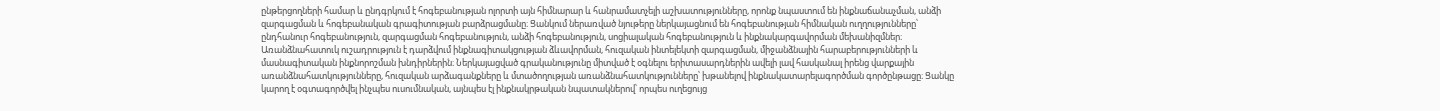ընթերցողների համար և ընդգրկում է հոգեբանության ոլորտի այն հիմնարար և հանրամատչելի աշխատությունները, որոնք նպաստում են ինքնաճանաչման, անձի զարգացման և հոգեբանական գրագիտության բարձրացմանը։ Ցանկում ներառված նյութերը ներկայացնում են հոգեբանության հիմնական ուղղությունները՝ ընդհանուր հոգեբանություն, զարգացման հոգեբանություն, անձի հոգեբանություն, սոցիալական հոգեբանություն և ինքնակարգավորման մեխանիզմներ։ Առանձնահատուկ ուշադրություն է դարձվում ինքնագիտակցության ձևավորման, հուզական ինտելեկտի զարգացման, միջանձնային հարաբերությունների և մասնագիտական ինքնորոշման խնդիրներին։ Ներկայացված գրականությունը միտված է օգնելու երիտասարդներին ավելի լավ հասկանալ իրենց վարքային առանձնահատկությունները, հուզական արձագանքները և մտածողության առանձնահատկությունները՝ խթանելով ինքնակատարելագործման գործընթացը։ Ցանկը կարող է օգտագործվել ինչպես ուսումնական, այնպես էլ ինքնակրթական նպատակներով՝ որպես ուղեցույց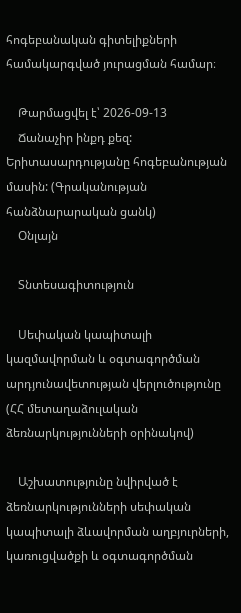հոգեբանական գիտելիքների համակարգված յուրացման համար։

    Թարմացվել է՝ 2026-09-13
    Ճանաչիր ինքդ քեզ: Երիտասարդությանը հոգեբանության մասին: (Գրականության հանձնարարական ցանկ)
    Օնլայն

    Տնտեսագիտություն

    Սեփական կապիտալի կազմավորման և օգտագործման արդյունավետության վերլուծությունը (ՀՀ մետաղաձուլական ձեռնարկությունների օրինակով)

    Աշխատությունը նվիրված է ձեռնարկությունների սեփական կապիտալի ձևավորման աղբյուրների, կառուցվածքի և օգտագործման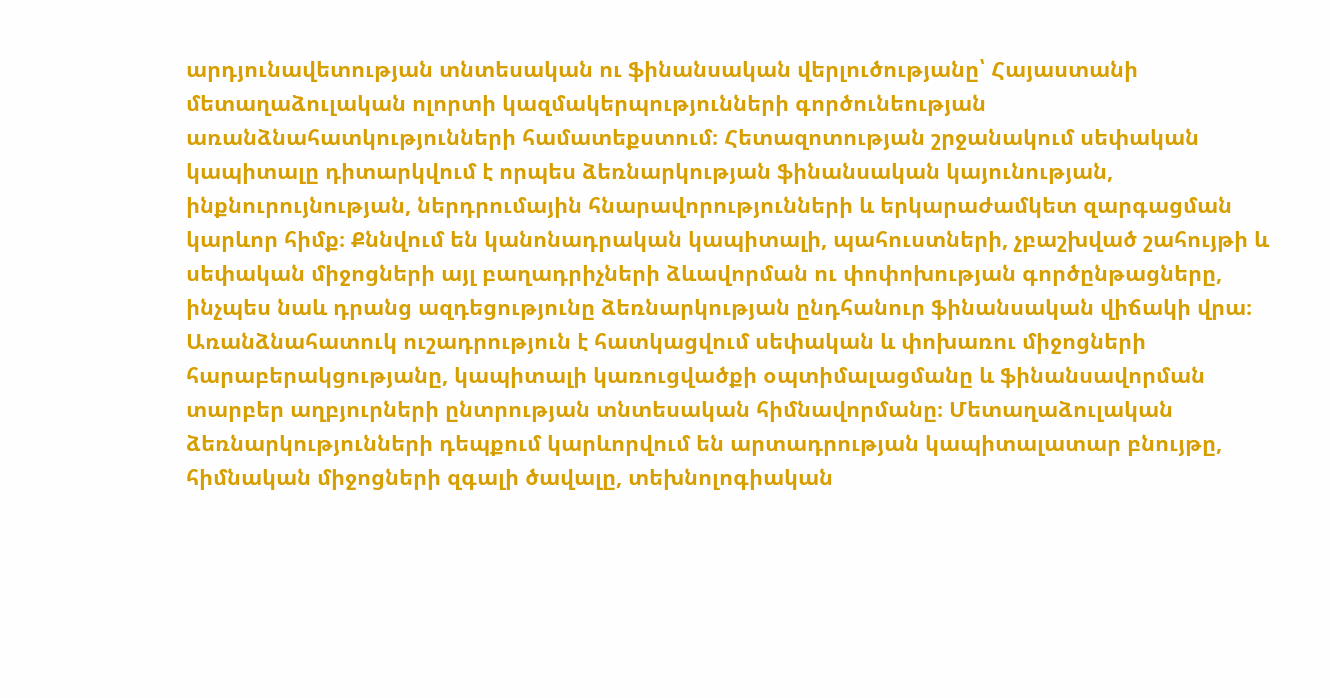արդյունավետության տնտեսական ու ֆինանսական վերլուծությանը՝ Հայաստանի մետաղաձուլական ոլորտի կազմակերպությունների գործունեության առանձնահատկությունների համատեքստում։ Հետազոտության շրջանակում սեփական կապիտալը դիտարկվում է որպես ձեռնարկության ֆինանսական կայունության, ինքնուրույնության, ներդրումային հնարավորությունների և երկարաժամկետ զարգացման կարևոր հիմք։ Քննվում են կանոնադրական կապիտալի, պահուստների, չբաշխված շահույթի և սեփական միջոցների այլ բաղադրիչների ձևավորման ու փոփոխության գործընթացները, ինչպես նաև դրանց ազդեցությունը ձեռնարկության ընդհանուր ֆինանսական վիճակի վրա։ Առանձնահատուկ ուշադրություն է հատկացվում սեփական և փոխառու միջոցների հարաբերակցությանը, կապիտալի կառուցվածքի օպտիմալացմանը և ֆինանսավորման տարբեր աղբյուրների ընտրության տնտեսական հիմնավորմանը։ Մետաղաձուլական ձեռնարկությունների դեպքում կարևորվում են արտադրության կապիտալատար բնույթը, հիմնական միջոցների զգալի ծավալը, տեխնոլոգիական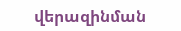վերազինման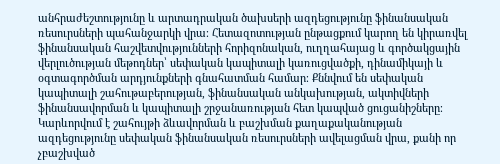անհրաժեշտությունը և արտադրական ծախսերի ազդեցությունը ֆինանսական ռեսուրսների պահանջարկի վրա։ Հետազոտության ընթացքում կարող են կիրառվել ֆինանսական հաշվետվությունների հորիզոնական, ուղղահայաց և գործակցային վերլուծության մեթոդներ՝ սեփական կապիտալի կառուցվածքի, դինամիկայի և օգտագործման արդյունքների գնահատման համար։ Քննվում են սեփական կապիտալի շահութաբերության, ֆինանսական անկախության, ակտիվների ֆինանսավորման և կապիտալի շրջանառության հետ կապված ցուցանիշները։ Կարևորվում է շահույթի ձևավորման և բաշխման քաղաքականության ազդեցությունը սեփական ֆինանսական ռեսուրսների ավելացման վրա, քանի որ չբաշխված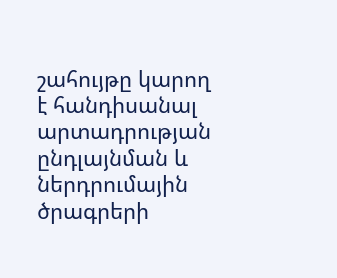շահույթը կարող է հանդիսանալ արտադրության ընդլայնման և ներդրումային ծրագրերի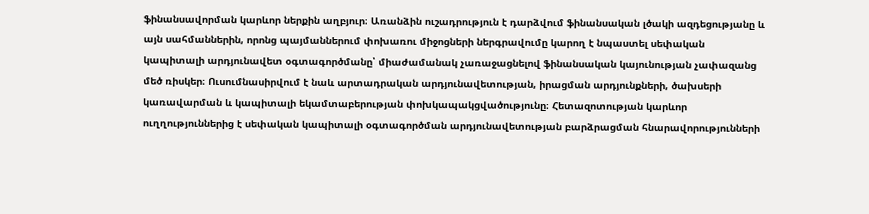ֆինանսավորման կարևոր ներքին աղբյուր։ Առանձին ուշադրություն է դարձվում ֆինանսական լծակի ազդեցությանը և այն սահմաններին, որոնց պայմաններում փոխառու միջոցների ներգրավումը կարող է նպաստել սեփական կապիտալի արդյունավետ օգտագործմանը՝ միաժամանակ չառաջացնելով ֆինանսական կայունության չափազանց մեծ ռիսկեր։ Ուսումնասիրվում է նաև արտադրական արդյունավետության, իրացման արդյունքների, ծախսերի կառավարման և կապիտալի եկամտաբերության փոխկապակցվածությունը։ Հետազոտության կարևոր ուղղություններից է սեփական կապիտալի օգտագործման արդյունավետության բարձրացման հնարավորությունների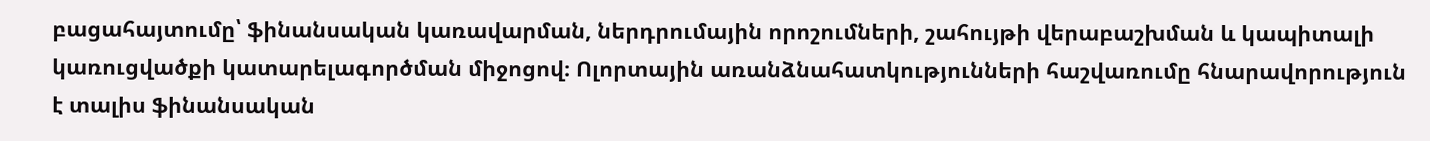բացահայտումը՝ ֆինանսական կառավարման, ներդրումային որոշումների, շահույթի վերաբաշխման և կապիտալի կառուցվածքի կատարելագործման միջոցով։ Ոլորտային առանձնահատկությունների հաշվառումը հնարավորություն է տալիս ֆինանսական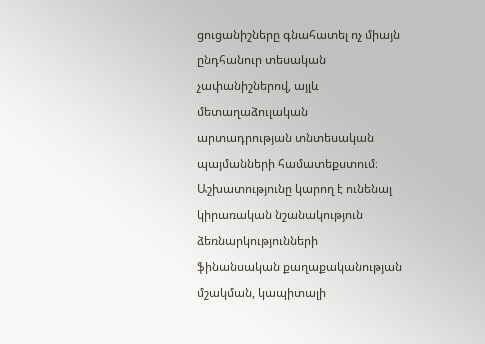ցուցանիշները գնահատել ոչ միայն ընդհանուր տեսական չափանիշներով, այլև մետաղաձուլական արտադրության տնտեսական պայմանների համատեքստում։ Աշխատությունը կարող է ունենալ կիրառական նշանակություն ձեռնարկությունների ֆինանսական քաղաքականության մշակման, կապիտալի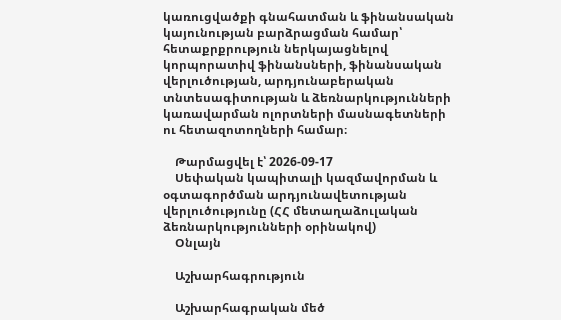կառուցվածքի գնահատման և ֆինանսական կայունության բարձրացման համար՝ հետաքրքրություն ներկայացնելով կորպորատիվ ֆինանսների, ֆինանսական վերլուծության, արդյունաբերական տնտեսագիտության և ձեռնարկությունների կառավարման ոլորտների մասնագետների ու հետազոտողների համար։

    Թարմացվել է՝ 2026-09-17
    Սեփական կապիտալի կազմավորման և օգտագործման արդյունավետության վերլուծությունը (ՀՀ մետաղաձուլական ձեռնարկությունների օրինակով)
    Օնլայն

    Աշխարհագրություն

    Աշխարհագրական մեծ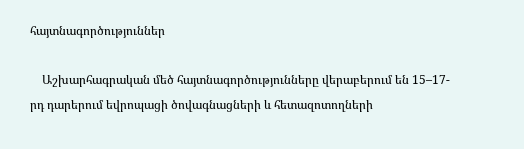հայտնագործություններ

    Աշխարհագրական մեծ հայտնագործությունները վերաբերում են 15–17-րդ դարերում եվրոպացի ծովագնացների և հետազոտողների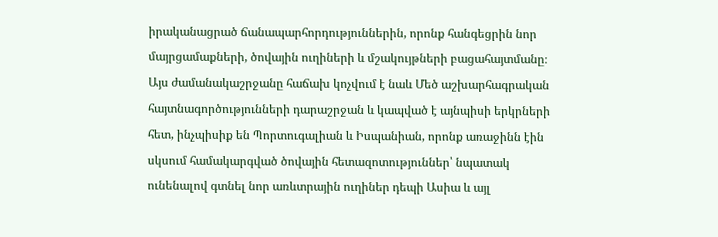իրականացրած ճանապարհորդություններին, որոնք հանգեցրին նոր մայրցամաքների, ծովային ուղիների և մշակույթների բացահայտմանը։ Այս ժամանակաշրջանը հաճախ կոչվում է նաև Մեծ աշխարհագրական հայտնագործությունների դարաշրջան և կապված է այնպիսի երկրների հետ, ինչպիսիք են Պորտուգալիան և Իսպանիան, որոնք առաջինն էին սկսում համակարգված ծովային հետազոտություններ՝ նպատակ ունենալով գտնել նոր առևտրային ուղիներ դեպի Ասիա և այլ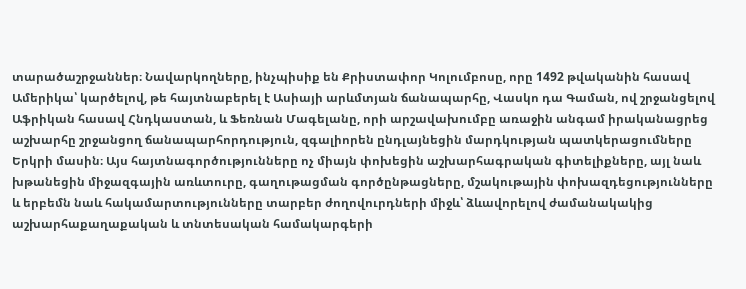տարածաշրջաններ։ Նավարկողները, ինչպիսիք են Քրիստափոր Կոլումբոսը, որը 1492 թվականին հասավ Ամերիկա՝ կարծելով, թե հայտնաբերել է Ասիայի արևմտյան ճանապարհը, Վասկո դա Գաման, ով շրջանցելով Աֆրիկան հասավ Հնդկաստան, և Ֆեռնան Մագելանը, որի արշավախումբը առաջին անգամ իրականացրեց աշխարհը շրջանցող ճանապարհորդություն, զգալիորեն ընդլայնեցին մարդկության պատկերացումները Երկրի մասին։ Այս հայտնագործությունները ոչ միայն փոխեցին աշխարհագրական գիտելիքները, այլ նաև խթանեցին միջազգային առևտուրը, գաղութացման գործընթացները, մշակութային փոխազդեցությունները և երբեմն նաև հակամարտությունները տարբեր ժողովուրդների միջև՝ ձևավորելով ժամանակակից աշխարհաքաղաքական և տնտեսական համակարգերի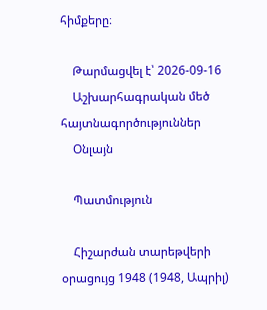հիմքերը։

    Թարմացվել է՝ 2026-09-16
    Աշխարհագրական մեծ հայտնագործություններ
    Օնլայն

    Պատմություն

    Հիշարժան տարեթվերի օրացույց 1948 (1948, Ապրիլ)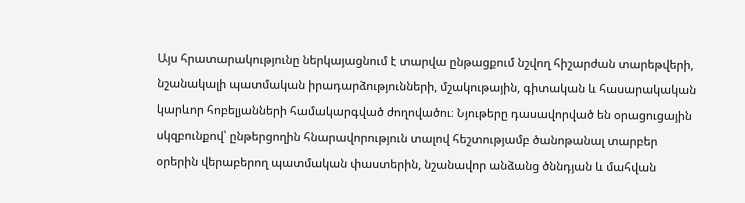Այս հրատարակությունը ներկայացնում է տարվա ընթացքում նշվող հիշարժան տարեթվերի, նշանակալի պատմական իրադարձությունների, մշակութային, գիտական և հասարակական կարևոր հոբելյանների համակարգված ժողովածու։ Նյութերը դասավորված են օրացուցային սկզբունքով՝ ընթերցողին հնարավորություն տալով հեշտությամբ ծանոթանալ տարբեր օրերին վերաբերող պատմական փաստերին, նշանավոր անձանց ծննդյան և մահվան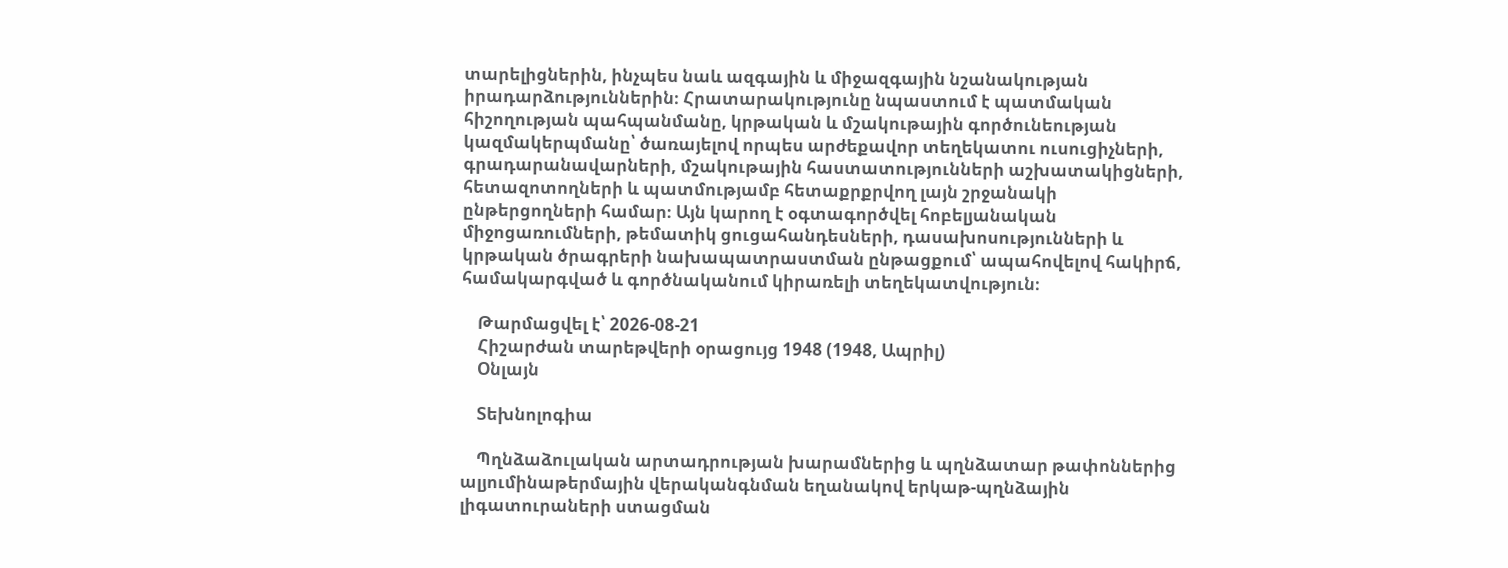տարելիցներին, ինչպես նաև ազգային և միջազգային նշանակության իրադարձություններին։ Հրատարակությունը նպաստում է պատմական հիշողության պահպանմանը, կրթական և մշակութային գործունեության կազմակերպմանը՝ ծառայելով որպես արժեքավոր տեղեկատու ուսուցիչների, գրադարանավարների, մշակութային հաստատությունների աշխատակիցների, հետազոտողների և պատմությամբ հետաքրքրվող լայն շրջանակի ընթերցողների համար։ Այն կարող է օգտագործվել հոբելյանական միջոցառումների, թեմատիկ ցուցահանդեսների, դասախոսությունների և կրթական ծրագրերի նախապատրաստման ընթացքում՝ ապահովելով հակիրճ, համակարգված և գործնականում կիրառելի տեղեկատվություն։

    Թարմացվել է՝ 2026-08-21
    Հիշարժան տարեթվերի օրացույց 1948 (1948, Ապրիլ)
    Օնլայն

    Տեխնոլոգիա

    Պղնձաձուլական արտադրության խարամներից և պղնձատար թափոններից ալյումինաթերմային վերականգնման եղանակով երկաթ-պղնձային լիգատուրաների ստացման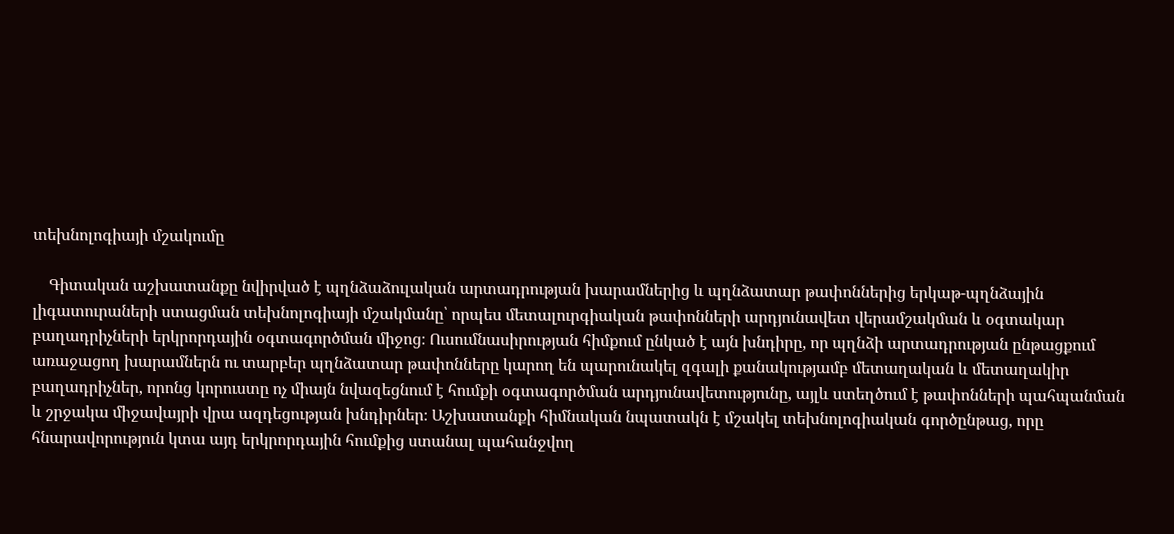տեխնոլոգիայի մշակումը

    Գիտական աշխատանքը նվիրված է պղնձաձուլական արտադրության խարամներից և պղնձատար թափոններից երկաթ-պղնձային լիգատուրաների ստացման տեխնոլոգիայի մշակմանը՝ որպես մետալուրգիական թափոնների արդյունավետ վերամշակման և օգտակար բաղադրիչների երկրորդային օգտագործման միջոց։ Ուսումնասիրության հիմքում ընկած է այն խնդիրը, որ պղնձի արտադրության ընթացքում առաջացող խարամներն ու տարբեր պղնձատար թափոնները կարող են պարունակել զգալի քանակությամբ մետաղական և մետաղակիր բաղադրիչներ, որոնց կորուստը ոչ միայն նվազեցնում է հումքի օգտագործման արդյունավետությունը, այլև ստեղծում է թափոնների պահպանման և շրջակա միջավայրի վրա ազդեցության խնդիրներ։ Աշխատանքի հիմնական նպատակն է մշակել տեխնոլոգիական գործընթաց, որը հնարավորություն կտա այդ երկրորդային հումքից ստանալ պահանջվող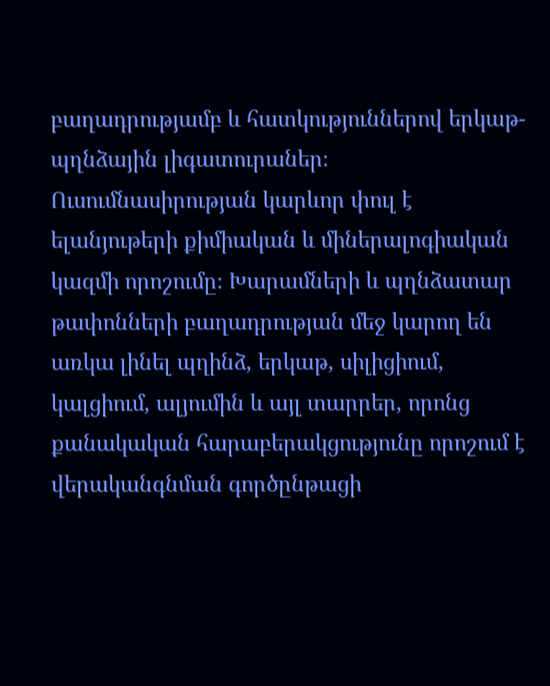բաղադրությամբ և հատկություններով երկաթ-պղնձային լիգատուրաներ։ Ուսումնասիրության կարևոր փուլ է ելանյութերի քիմիական և միներալոգիական կազմի որոշումը։ Խարամների և պղնձատար թափոնների բաղադրության մեջ կարող են առկա լինել պղինձ, երկաթ, սիլիցիում, կալցիում, ալյումին և այլ տարրեր, որոնց քանակական հարաբերակցությունը որոշում է վերականգնման գործընթացի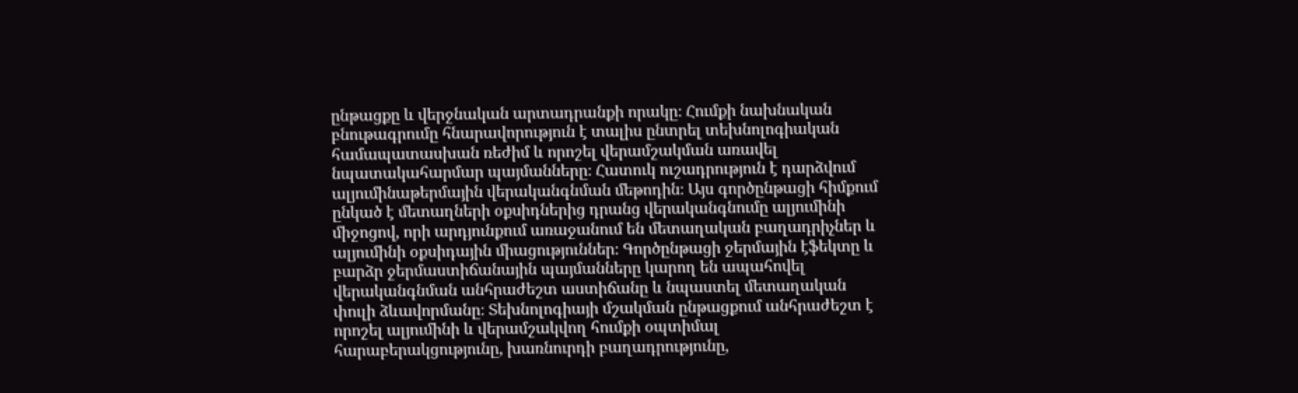ընթացքը և վերջնական արտադրանքի որակը։ Հումքի նախնական բնութագրումը հնարավորություն է տալիս ընտրել տեխնոլոգիական համապատասխան ռեժիմ և որոշել վերամշակման առավել նպատակահարմար պայմանները։ Հատուկ ուշադրություն է դարձվում ալյումինաթերմային վերականգնման մեթոդին։ Այս գործընթացի հիմքում ընկած է մետաղների օքսիդներից դրանց վերականգնումը ալյումինի միջոցով, որի արդյունքում առաջանում են մետաղական բաղադրիչներ և ալյումինի օքսիդային միացություններ։ Գործընթացի ջերմային էֆեկտը և բարձր ջերմաստիճանային պայմանները կարող են ապահովել վերականգնման անհրաժեշտ աստիճանը և նպաստել մետաղական փուլի ձևավորմանը։ Տեխնոլոգիայի մշակման ընթացքում անհրաժեշտ է որոշել ալյումինի և վերամշակվող հումքի օպտիմալ հարաբերակցությունը, խառնուրդի բաղադրությունը,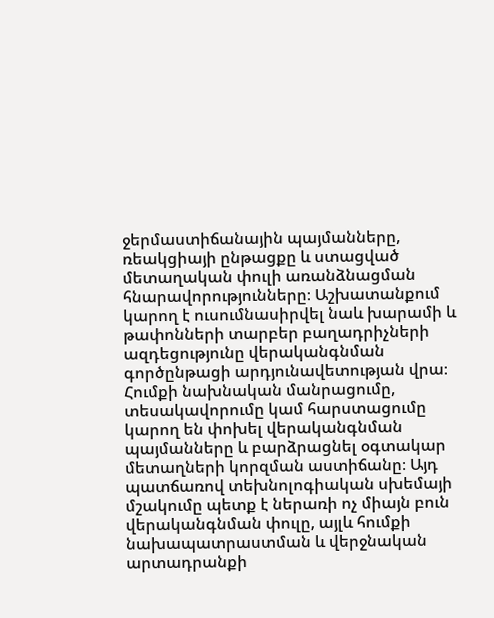ջերմաստիճանային պայմանները, ռեակցիայի ընթացքը և ստացված մետաղական փուլի առանձնացման հնարավորությունները։ Աշխատանքում կարող է ուսումնասիրվել նաև խարամի և թափոնների տարբեր բաղադրիչների ազդեցությունը վերականգնման գործընթացի արդյունավետության վրա։ Հումքի նախնական մանրացումը, տեսակավորումը կամ հարստացումը կարող են փոխել վերականգնման պայմանները և բարձրացնել օգտակար մետաղների կորզման աստիճանը։ Այդ պատճառով տեխնոլոգիական սխեմայի մշակումը պետք է ներառի ոչ միայն բուն վերականգնման փուլը, այլև հումքի նախապատրաստման և վերջնական արտադրանքի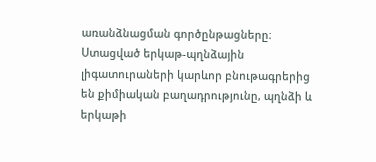առանձնացման գործընթացները։ Ստացված երկաթ-պղնձային լիգատուրաների կարևոր բնութագրերից են քիմիական բաղադրությունը, պղնձի և երկաթի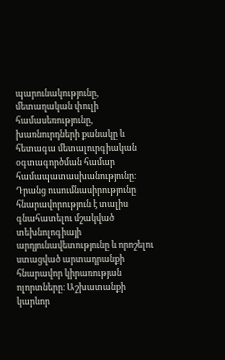պարունակությունը, մետաղական փուլի համասեռությունը, խառնուրդների քանակը և հետագա մետալուրգիական օգտագործման համար համապատասխանությունը։ Դրանց ուսումնասիրությունը հնարավորություն է տալիս գնահատելու մշակված տեխնոլոգիայի արդյունավետությունը և որոշելու ստացված արտադրանքի հնարավոր կիրառության ոլորտները։ Աշխատանքի կարևոր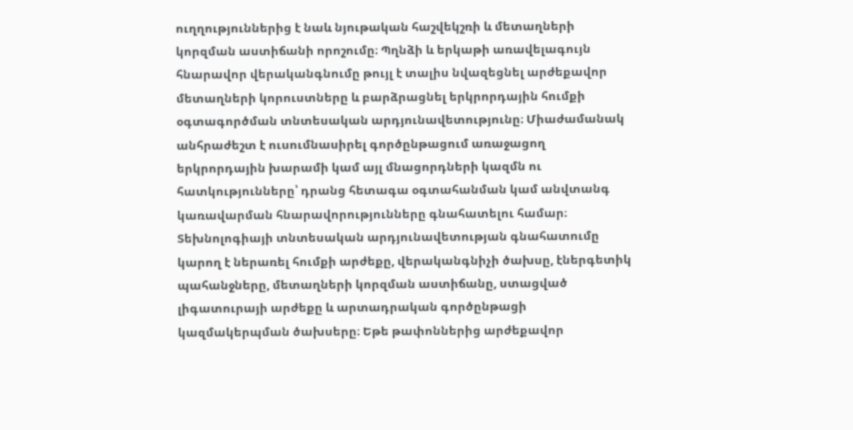ուղղություններից է նաև նյութական հաշվեկշռի և մետաղների կորզման աստիճանի որոշումը։ Պղնձի և երկաթի առավելագույն հնարավոր վերականգնումը թույլ է տալիս նվազեցնել արժեքավոր մետաղների կորուստները և բարձրացնել երկրորդային հումքի օգտագործման տնտեսական արդյունավետությունը։ Միաժամանակ անհրաժեշտ է ուսումնասիրել գործընթացում առաջացող երկրորդային խարամի կամ այլ մնացորդների կազմն ու հատկությունները՝ դրանց հետագա օգտահանման կամ անվտանգ կառավարման հնարավորությունները գնահատելու համար։ Տեխնոլոգիայի տնտեսական արդյունավետության գնահատումը կարող է ներառել հումքի արժեքը, վերականգնիչի ծախսը, էներգետիկ պահանջները, մետաղների կորզման աստիճանը, ստացված լիգատուրայի արժեքը և արտադրական գործընթացի կազմակերպման ծախսերը։ Եթե թափոններից արժեքավոր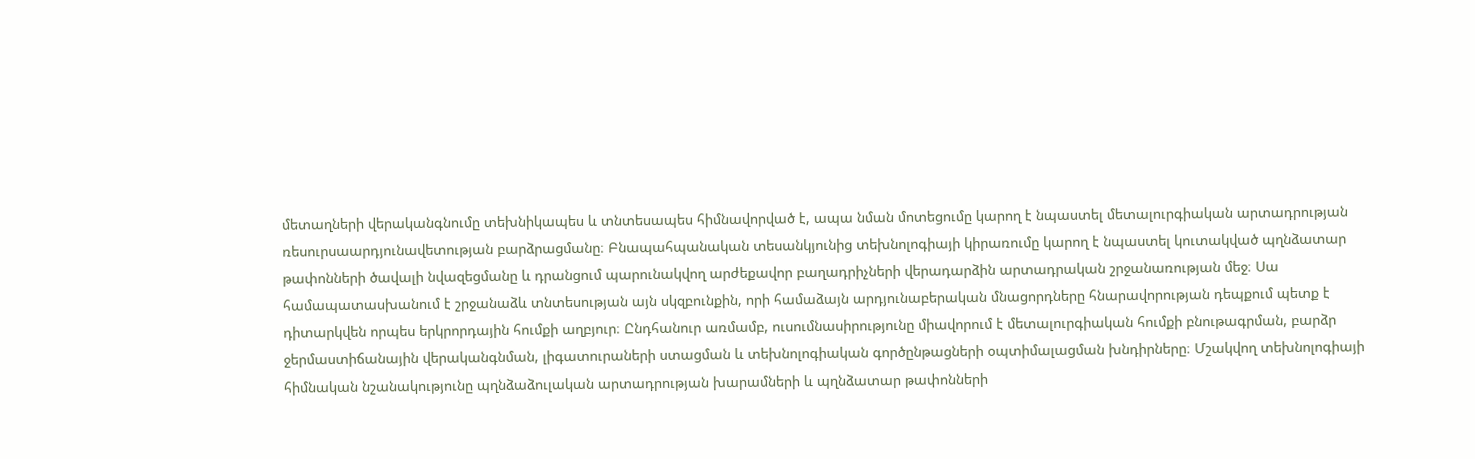մետաղների վերականգնումը տեխնիկապես և տնտեսապես հիմնավորված է, ապա նման մոտեցումը կարող է նպաստել մետալուրգիական արտադրության ռեսուրսաարդյունավետության բարձրացմանը։ Բնապահպանական տեսանկյունից տեխնոլոգիայի կիրառումը կարող է նպաստել կուտակված պղնձատար թափոնների ծավալի նվազեցմանը և դրանցում պարունակվող արժեքավոր բաղադրիչների վերադարձին արտադրական շրջանառության մեջ։ Սա համապատասխանում է շրջանաձև տնտեսության այն սկզբունքին, որի համաձայն արդյունաբերական մնացորդները հնարավորության դեպքում պետք է դիտարկվեն որպես երկրորդային հումքի աղբյուր։ Ընդհանուր առմամբ, ուսումնասիրությունը միավորում է մետալուրգիական հումքի բնութագրման, բարձր ջերմաստիճանային վերականգնման, լիգատուրաների ստացման և տեխնոլոգիական գործընթացների օպտիմալացման խնդիրները։ Մշակվող տեխնոլոգիայի հիմնական նշանակությունը պղնձաձուլական արտադրության խարամների և պղնձատար թափոնների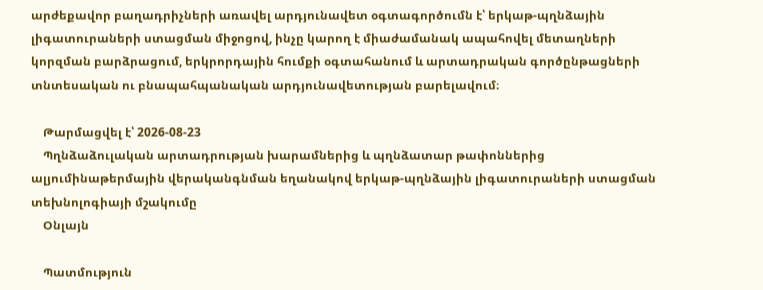արժեքավոր բաղադրիչների առավել արդյունավետ օգտագործումն է՝ երկաթ-պղնձային լիգատուրաների ստացման միջոցով, ինչը կարող է միաժամանակ ապահովել մետաղների կորզման բարձրացում, երկրորդային հումքի օգտահանում և արտադրական գործընթացների տնտեսական ու բնապահպանական արդյունավետության բարելավում։

    Թարմացվել է՝ 2026-08-23
    Պղնձաձուլական արտադրության խարամներից և պղնձատար թափոններից ալյումինաթերմային վերականգնման եղանակով երկաթ-պղնձային լիգատուրաների ստացման տեխնոլոգիայի մշակումը
    Օնլայն

    Պատմություն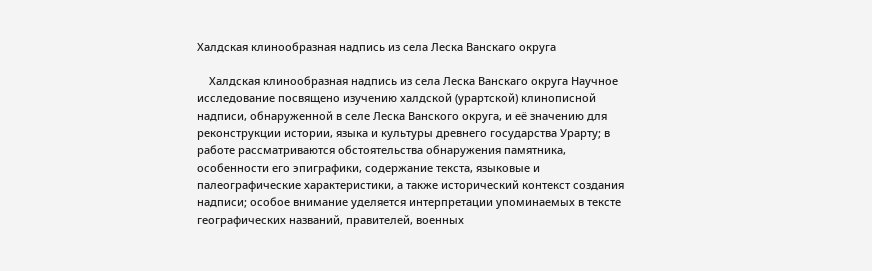Халдская клинообразная надпись из села Леска Ванскаго округа

    Халдская клинообразная надпись из села Леска Ванскаго округа Научное исследование посвящено изучению халдской (урартской) клинописной надписи, обнаруженной в селе Леска Ванского округа, и её значению для реконструкции истории, языка и культуры древнего государства Урарту; в работе рассматриваются обстоятельства обнаружения памятника, особенности его эпиграфики, содержание текста, языковые и палеографические характеристики, а также исторический контекст создания надписи; особое внимание уделяется интерпретации упоминаемых в тексте географических названий, правителей, военных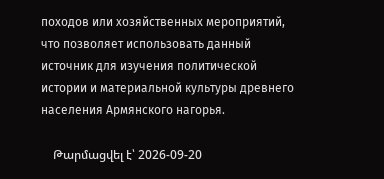походов или хозяйственных мероприятий, что позволяет использовать данный источник для изучения политической истории и материальной культуры древнего населения Армянского нагорья.

    Թարմացվել է՝ 2026-09-20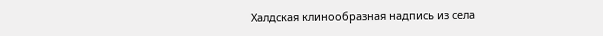Халдская клинообразная надпись из села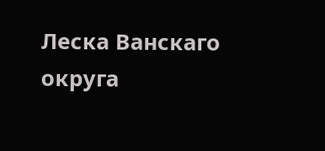Леска Ванскаго округа